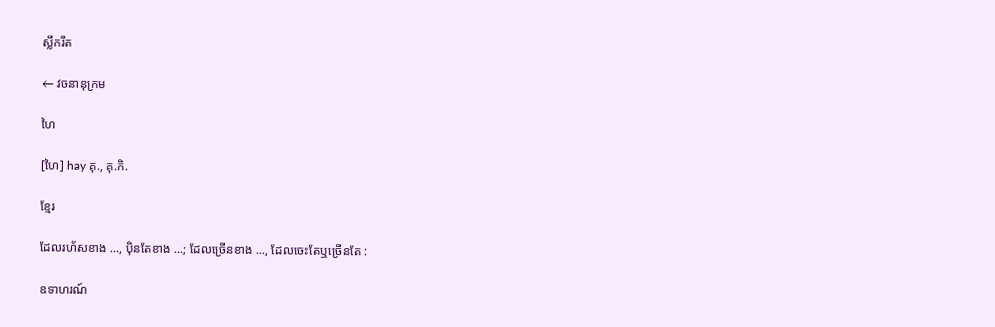ស្លឹករឹត

← វចនានុក្រម

ហៃ

[ហៃ] hay គុ., គុ.កិ.

ខ្មែរ

ដែលរហ័សខាង ..., ប៉ិនតែខាង ...; ដែលច្រើនខាង ..., ដែលចេះតែឬច្រើនតែ :

ឧទាហរណ៍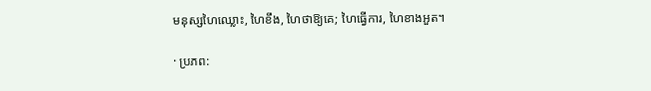មនុស្សហៃឈ្លោះ, ហៃខឹង, ហៃថាឱ្យគេ; ហៃធ្វើការ, ហៃខាងអួត។

· ប្រភព: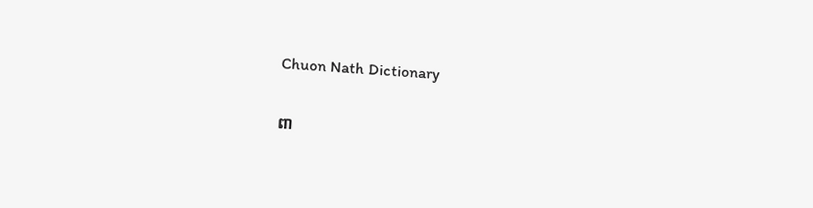Chuon Nath Dictionary

ពា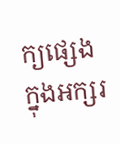ក្យផ្សេងក្នុងអក្សរ